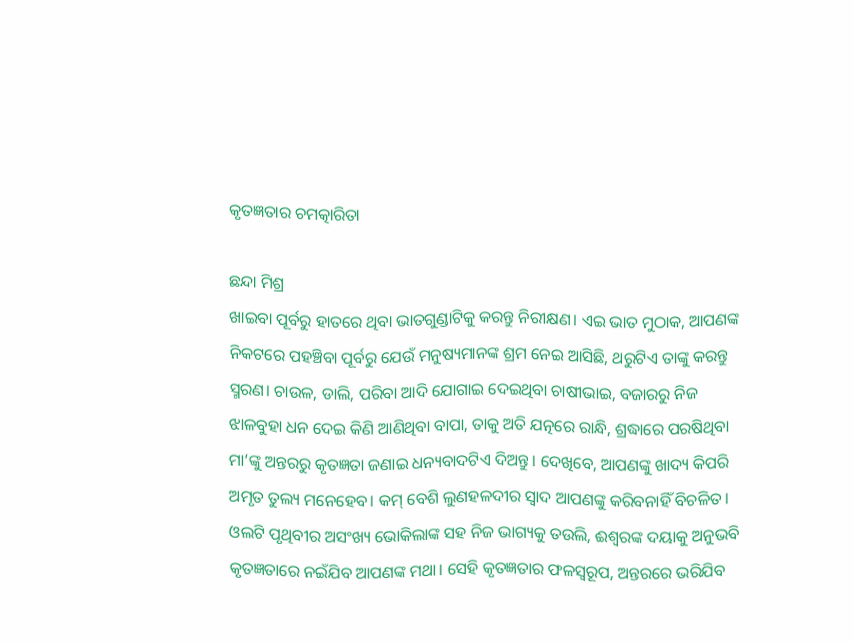କୃତଜ୍ଞତାର ଚମତ୍କାରିତା

ଛନ୍ଦା ମିଶ୍ର
ଖାଇବା ପୂର୍ବରୁ ହାତରେ ଥିବା ଭାତଗୁଣ୍ଡାଟିକୁ କରନ୍ତୁ ନିରୀକ୍ଷଣ। ଏଇ ଭାତ ମୁଠାକ, ଆପଣଙ୍କ ନିକଟରେ ପହଞ୍ଚିବା ପୂର୍ବରୁ ଯେଉଁ ମନୁଷ୍ୟମାନଙ୍କ ଶ୍ରମ ନେଇ ଆସିଛି, ଥରୁଟିଏ ତାଙ୍କୁ କରନ୍ତୁ ସ୍ମରଣ। ଚାଉଳ, ଡାଲି, ପରିବା ଆଦି ଯୋଗାଇ ଦେଇଥିବା ଚାଷୀଭାଇ, ବଜାରରୁ ନିଜ ଝାଳବୁହା ଧନ ଦେଇ କିଣି ଆଣିଥିବା ବାପା, ତାକୁ ଅତି ଯତ୍ନରେ ରାନ୍ଧି, ଶ୍ରଦ୍ଧାରେ ପରଷିଥିବା ମା’ଙ୍କୁ ଅନ୍ତରରୁ କୃତଜ୍ଞତା ଜଣାଇ ଧନ୍ୟବାଦଟିଏ ଦିଅନ୍ତୁ। ଦେଖିବେ, ଆପଣଙ୍କୁ ଖାଦ୍ୟ କିପରି ଅମୃତ ତୁଲ୍ୟ ମନେହେବ। କମ୍‌ ବେଶି ଲୁଣହଳଦୀର ସ୍ବାଦ ଆପଣଙ୍କୁ କରିବନାହିଁ ବିଚଳିତ। ଓଲଟି ପୃଥିବୀର ଅସଂଖ୍ୟ ଭୋକିଲାଙ୍କ ସହ ନିଜ ଭାଗ୍ୟକୁ ତଉଲି, ଈଶ୍ୱରଙ୍କ ଦୟାକୁ ଅନୁଭବି କୃତଜ୍ଞତାରେ ନଇଁଯିବ ଆପଣଙ୍କ ମଥା। ସେହି କୃତଜ୍ଞତାର ଫଳସ୍ବରୂପ, ଅନ୍ତରରେ ଭରିଯିବ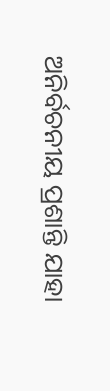ଅନିର୍ବଚନୀୟ ପ୍ରଶାନ୍ତି ଯାହା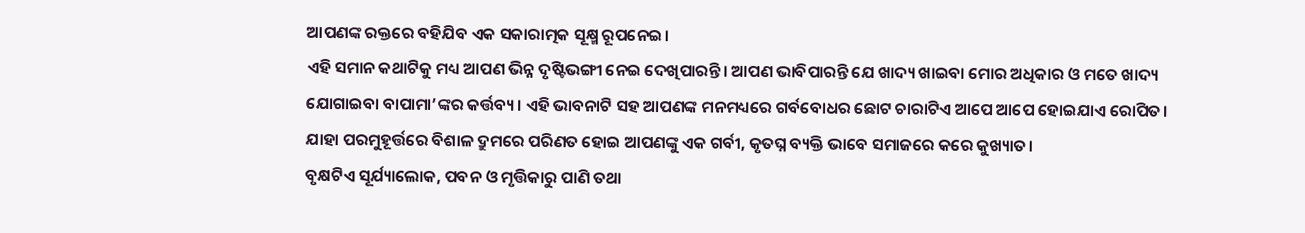ଆପଣଙ୍କ ରକ୍ତରେ ବହିଯିବ ଏକ ସକାରାତ୍ମକ ସୂକ୍ଷ୍ମ ରୂପନେଇ।
ଏହି ସମାନ କଥାଟିକୁ ମଧ୍ୟ ଆପଣ ଭିନ୍ନ ଦୃଷ୍ଟିଭଙ୍ଗୀ ନେଇ ଦେଖିପାରନ୍ତି। ଆପଣ ଭାବିପାରନ୍ତି ଯେ ଖାଦ୍ୟ ଖାଇବା ମୋର ଅଧିକାର ଓ ମତେ ଖାଦ୍ୟ ଯୋଗାଇବା ବାପାମା’ଙ୍କର କର୍ତ୍ତବ୍ୟ। ଏହି ଭାବନାଟି ସହ ଆପଣଙ୍କ ମନମଧ୍ୟରେ ଗର୍ବବୋଧର ଛୋଟ ଚାରାଟିଏ ଆପେ ଆପେ ହୋଇଯାଏ ରୋପିତ। ଯାହା ପରମୁହୂର୍ତ୍ତରେ ବିଶାଳ ଦ୍ରୁମରେ ପରିଣତ ହୋଇ ଆପଣଙ୍କୁ ଏକ ଗର୍ବୀ, କୃତଘ୍ନ ବ୍ୟକ୍ତି ଭାବେ ସମାଜରେ କରେ କୁଖ୍ୟାତ।
ବୃକ୍ଷଟିଏ ସୂର୍ଯ୍ୟାଲୋକ, ପବନ ଓ ମୃତ୍ତିକାରୁ ପାଣି ତଥା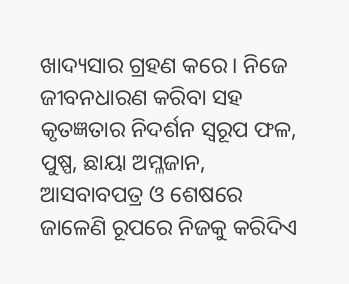ଖାଦ୍ୟସାର ଗ୍ରହଣ କରେ। ନିଜେ ଜୀବନଧାରଣ କରିବା ସହ କୃତଜ୍ଞତାର ନିଦର୍ଶନ ସ୍ବରୂପ ଫଳ, ପୁଷ୍ପ, ଛାୟା ଅମ୍ଳଜାନ, ଆସବାବପତ୍ର ଓ ଶେଷରେ ଜାଳେଣି ରୂପରେ ନିଜକୁ କରିଦିଏ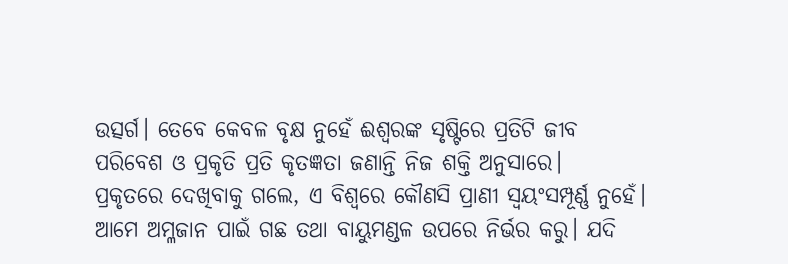ଉତ୍ସର୍ଗ। ତେବେ କେବଳ ବୃକ୍ଷ ନୁହେଁ ଈଶ୍ୱରଙ୍କ ସୃଷ୍ଟିରେ ପ୍ରତିଟି ଜୀବ ପରିବେଶ ଓ ପ୍ରକୃତି ପ୍ରତି କୃତଜ୍ଞତା ଜଣାନ୍ତି ନିଜ ଶକ୍ତି ଅନୁସାରେ।
ପ୍ରକୃତରେ ଦେଖିବାକୁ ଗଲେ, ଏ ବିଶ୍ୱରେ କୌଣସି ପ୍ରାଣୀ ସ୍ବୟଂସମ୍ପୂର୍ଣ୍ଣ ନୁହେଁ। ଆମେ ଅମ୍ଳଜାନ ପାଇଁ ଗଛ ତଥା ବାୟୁମଣ୍ଡଳ ଉପରେ ନିର୍ଭର କରୁ। ଯଦି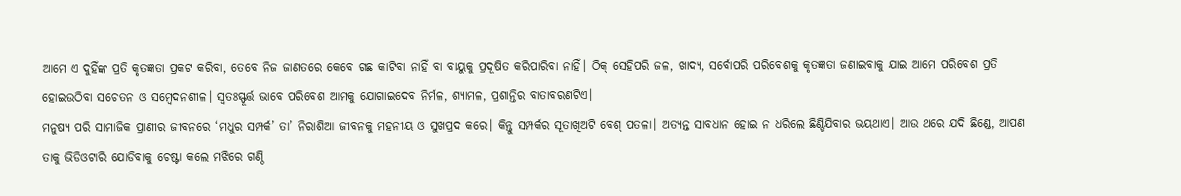ଆମେ ଏ ଦୁହିଁଙ୍କ ପ୍ରତି କୃତଜ୍ଞତା ପ୍ରକଟ କରିବା, ତେବେ ନିଜ ଜାଣତରେ କେବେ ଗଛ କାଟିବା ନାହିଁ ବା ବାୟୁକୁ ପ୍ରଦୂଷିତ କରିପାରିବା ନାହିଁ। ଠିକ୍‌ ସେହିପରି ଜଳ, ଖାଦ୍ୟ, ସର୍ବୋପରି ପରିବେଶକୁ କୃତଜ୍ଞତା ଜଣାଇବାକୁ ଯାଇ ଆମେ ପରିବେଶ ପ୍ରତି ହୋଇଉଠିବା ସଚେତନ ଓ ସମ୍ବେଦନଶୀଳ। ସ୍ବତଃସ୍ଫୂର୍ତ୍ତ ଭାବେ ପରିବେଶ ଆମକୁ ଯୋଗାଇଦେବ ନିର୍ମଳ, ଶ୍ୟାମଳ, ପ୍ରଶାନ୍ତିର ବାତାବରଣଟିଏ।
ମନୁଷ୍ୟ ପରି ସାମାଜିକ ପ୍ରାଣୀର ଜୀବନରେ ‘ମଧୁର ସମ୍ପର୍କ’ ତା’ ନିରାଶିଆ ଜୀବନକୁ ମହନୀୟ ଓ ସୁଖପ୍ରଦ କରେ। କିନ୍ତୁ ସମ୍ପର୍କର ସୂତାଖିଅଟି ବେଶ୍‌ ପତଳା। ଅତ୍ୟନ୍ତ ସାବଧାନ ହୋଇ ନ ଧରିଲେ ଛିଣ୍ଡିଯିବାର ଭୟଥାଏ। ଆଉ ଥରେ ଯଦି ଛିଣ୍ଡେ, ଆପଣ ତାକୁ ଭିଡିଓଟାରି ଯୋଡିବାକୁ ଚେଷ୍ଟା କଲେ ମଝିରେ ଗଣ୍ଠି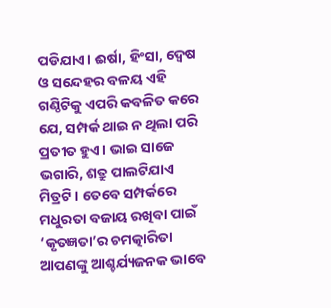ପଡିଯାଏ। ଈର୍ଷା, ହିଂସା, ଦ୍ୱେଷ ଓ ସନ୍ଦେହର ବଳୟ ଏହି ଗଣ୍ଠିଟିକୁ ଏପରି କବଳିତ କରେ ଯେ, ସମ୍ପର୍କ ଥାଇ ନ ଥିଲା ପରି ପ୍ରତୀତ ହୁଏ। ଭାଇ ସାଜେ ଭଗାରି, ଶତ୍ରୁ ପାଲଟିଯାଏ ମିତ୍ରଟି। ତେବେ ସମ୍ପର୍କରେ ମଧୁରତା ବଜାୟ ରଖିବା ପାଇଁ ‘କୃତଜ୍ଞତା’ର ଚମତ୍କାରିତା ଆପଣଙ୍କୁ ଆଶ୍ଚର୍ଯ୍ୟଜନକ ଭାବେ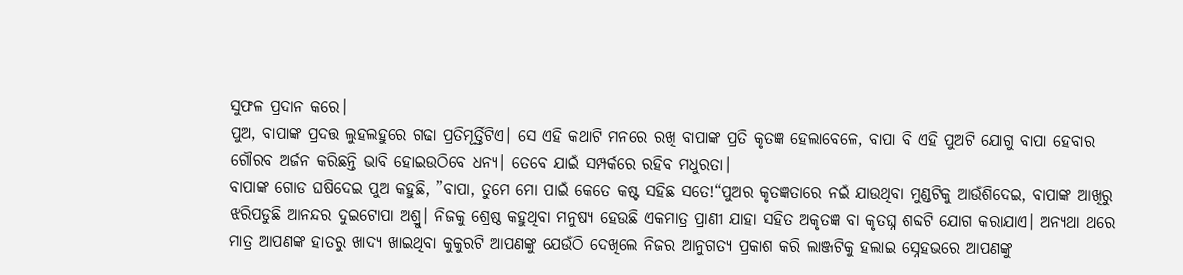ସୁଫଳ ପ୍ରଦାନ କରେ।
ପୁଅ, ବାପାଙ୍କ ପ୍ରଦତ୍ତ ଲୁହଲହୁରେ ଗଢା ପ୍ରତିମୂର୍ତ୍ତିଟିଏ। ସେ ଏହି କଥାଟି ମନରେ ରଖି ବାପାଙ୍କ ପ୍ରତି କୃତଜ୍ଞ ହେଲାବେଳେ, ବାପା ବି ଏହି ପୁଅଟି ଯୋଗୁ ବାପା ହେବାର ଗୌରବ ଅର୍ଜନ କରିଛନ୍ତି ଭାବି ହୋଇଉଠିବେ ଧନ୍ୟ। ତେବେ ଯାଇଁ ସମ୍ପର୍କରେ ରହିବ ମଧୁରତା।
ବାପାଙ୍କ ଗୋଡ ଘଷିଦେଇ ପୁଅ କହୁଛି, ”ବାପା, ତୁମେ ମୋ ପାଇଁ କେତେ କଷ୍ଟ ସହିଛ ସତେ!“ପୁଅର କୃତଜ୍ଞତାରେ ନଇଁ ଯାଉଥିବା ମୁଣ୍ଡଟିକୁ ଆଉଁଶିଦେଇ, ବାପାଙ୍କ ଆଖିରୁ ଝରିପଡୁଛି ଆନନ୍ଦର ଦୁଇଟୋପା ଅଶ୍ରୁ। ନିଜକୁ ଶ୍ରେଷ୍ଠ କହୁଥିବା ମନୁଷ୍ୟ ହେଉଛି ଏକମାତ୍ର ପ୍ରାଣୀ ଯାହା ସହିତ ଅକୃତଜ୍ଞ ବା କୃତଘ୍ନ ଶବ୍ଦଟି ଯୋଗ କରାଯାଏ। ଅନ୍ୟଥା ଥରେ ମାତ୍ର ଆପଣଙ୍କ ହାତରୁ ଖାଦ୍ୟ ଖାଇଥିବା କୁକୁରଟି ଆପଣଙ୍କୁ ଯେଉଁଠି ଦେଖିଲେ ନିଜର ଆନୁଗତ୍ୟ ପ୍ରକାଶ କରି ଲାଞ୍ଜଟିକୁ ହଲାଇ ସ୍ନେହଭରେ ଆପଣଙ୍କୁ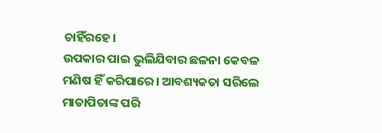ଚାହିଁରହେ।
ଉପକାର ପାଇ ଭୁଲିଯିବାର ଛଳନା କେବଳ ମଣିଷ ହିଁ କରିପାରେ। ଆବଶ୍ୟକତା ସରିଲେ ମାତାପିତାଙ୍କ ପରି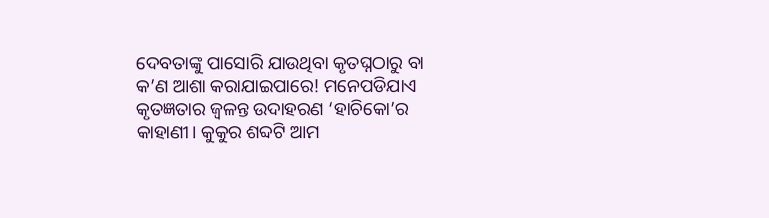ଦେବତାଙ୍କୁ ପାସୋରି ଯାଉଥିବା କୃତଘ୍ନଠାରୁ ବା କ’ଣ ଆଶା କରାଯାଇପାରେ! ମନେପଡିଯାଏ କୃତଜ୍ଞତାର ଜ୍ୱଳନ୍ତ ଉଦାହରଣ ‘ହାଚିକୋ’ର କାହାଣୀ। କୁକୁର ଶବ୍ଦଟି ଆମ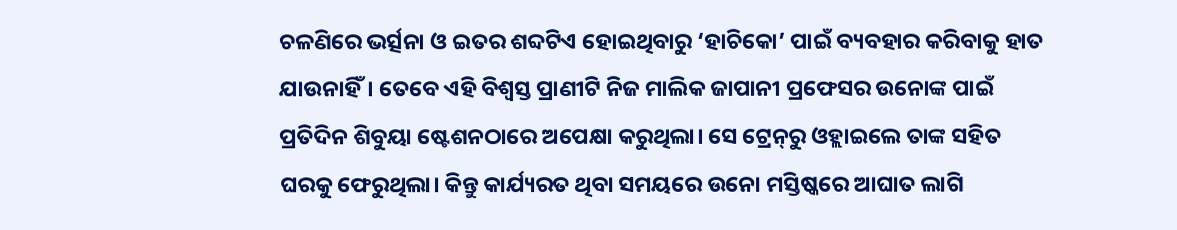ଚଳଣିରେ ଭର୍ତ୍ସନା ଓ ଇତର ଶବ୍ଦଟିଏ ହୋଇଥିବାରୁ ‘ହାଚିକୋ’ ପାଇଁ ବ୍ୟବହାର କରିବାକୁ ହାତ ଯାଉନାହିଁ। ତେବେ ଏହି ବିଶ୍ୱସ୍ତ ପ୍ରାଣୀଟି ନିଜ ମାଲିକ ଜାପାନୀ ପ୍ରଫେସର ଉନୋଙ୍କ ପାଇଁ ପ୍ରତିଦିନ ଶିବୁୟା ଷ୍ଟେଶନଠାରେ ଅପେକ୍ଷା କରୁଥିଲା। ସେ ଟ୍ରେନ୍‌ରୁ ଓହ୍ଲାଇଲେ ତାଙ୍କ ସହିତ ଘରକୁ ଫେରୁଥିଲା। କିନ୍ତୁ କାର୍ଯ୍ୟରତ ଥିବା ସମୟରେ ଉନୋ ମସ୍ତିଷ୍କରେ ଆଘାତ ଲାଗି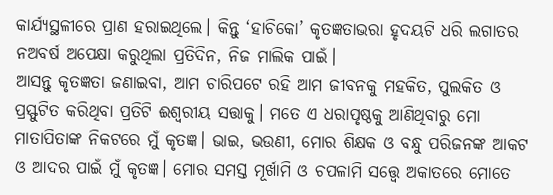କାର୍ଯ୍ୟସ୍ଥଳୀରେ ପ୍ରାଣ ହରାଇଥିଲେ। କିନ୍ତୁ ‘ହାଚିକୋ’ କୃତଜ୍ଞତାଭରା ହୃଦୟଟି ଧରି ଲଗାତର ନଅବର୍ଷ ଅପେକ୍ଷା କରୁଥିଲା ପ୍ରତିଦିନ, ନିଜ ମାଲିକ ପାଇଁ।
ଆସନ୍ତୁ କୃତଜ୍ଞତା ଜଣାଇବା, ଆମ ଚାରିପଟେ ରହି ଆମ ଜୀବନକୁ ମହକିତ, ପୁଲକିତ ଓ ପ୍ରସ୍ଫୁଟିତ କରିଥିବା ପ୍ରତିଟି ଈଶ୍ୱରୀୟ ସତ୍ତାକୁ। ମତେ ଏ ଧରାପୃଷ୍ଠକୁ ଆଣିଥିବାରୁ ମୋ ମାତାପିତାଙ୍କ ନିକଟରେ ମୁଁ କୃତଜ୍ଞ। ଭାଇ, ଭଉଣୀ, ମୋର ଶିକ୍ଷକ ଓ ବନ୍ଧୁ ପରିଜନଙ୍କ ଆକଟ ଓ ଆଦର ପାଇଁ ମୁଁ କୃତଜ୍ଞ। ମୋର ସମସ୍ତ ମୂର୍ଖାମି ଓ ଚପଳାମି ସତ୍ତ୍ୱେ ଅକାତରେ ମୋତେ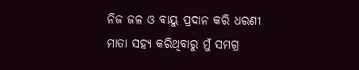ନିଜ ଜଳ ଓ ବାୟୁ ପ୍ରଦାନ କରି ଧରଣୀ ମାତା ସହ୍ୟ କରିଥିବାରୁ ମୁଁ ସମଗ୍ର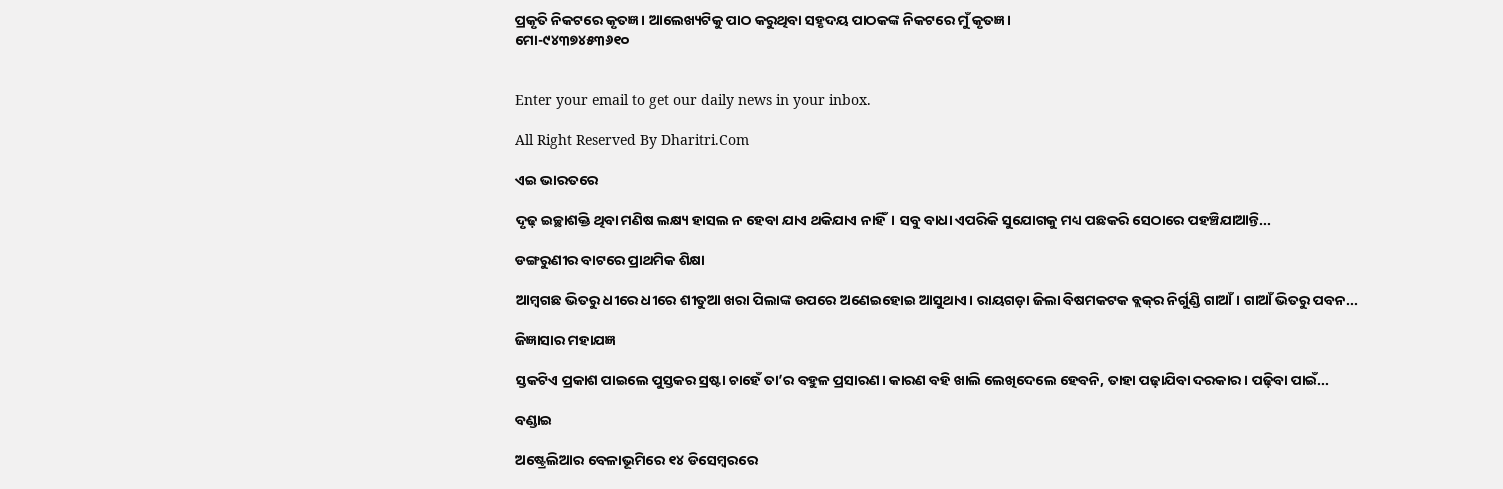ପ୍ରକୃତି ନିକଟରେ କୃତଜ୍ଞ। ଆଲେଖ୍ୟଟିକୁ ପାଠ କରୁଥିବା ସହୃଦୟ ପାଠକଙ୍କ ନିକଟରେ ମୁଁ କୃତଜ୍ଞ।
ମୋ-୯୪୩୭୪୫୩୬୧୦


Enter your email to get our daily news in your inbox.

All Right Reserved By Dharitri.Com

ଏଇ ଭାରତରେ

ଦୃଢ଼ ଇଚ୍ଛାଶକ୍ତି ଥିବା ମଣିଷ ଲକ୍ଷ୍ୟ ହାସଲ ନ ହେବା ଯାଏ ଥକିଯାଏ ନାହିଁ। ସବୁ ବାଧା ଏପରିକି ସୁଯୋଗକୁ ମଧ୍ୟ ପଛକରି ସେଠାରେ ପହଞ୍ଚିଯାଆନ୍ତି...

ଡଙ୍ଗରୁଣୀର ବାଟରେ ପ୍ରାଥମିକ ଶିକ୍ଷା

ଆମ୍ବଗଛ ଭିତରୁ ଧୀରେ ଧୀରେ ଶୀତୁଆ ଖରା ପିଲାଙ୍କ ଉପରେ ଅଣେଇହୋଇ ଆସୁଥାଏ। ରାୟଗଡ଼ା ଜିଲା ବିଷମକଟକ ବ୍ଲକ୍‌ର ନିର୍ଗୁଣ୍ଡି ଗାଆଁ। ଗାଆଁ ଭିତରୁ ପବନ...

ଜିଜ୍ଞାସାର ମହାଯଜ୍ଞ

ସ୍ତକଟିଏ ପ୍ରକାଶ ପାଇଲେ ପୁସ୍ତକର ସ୍ରଷ୍ଟା ଚାହେଁ ତା’ର ବହୁଳ ପ୍ରସାରଣ। କାରଣ ବହି ଖାଲି ଲେଖିଦେଲେ ହେବନି, ତାହା ପଢ଼ାଯିବା ଦରକାର। ପଢ଼ିବା ପାଇଁ...

ବଣ୍ଡାଇ

ଅଷ୍ଟ୍ରେଲିଆର ବେଳାଭୂମିରେ ୧୪ ଡିସେମ୍ବରରେ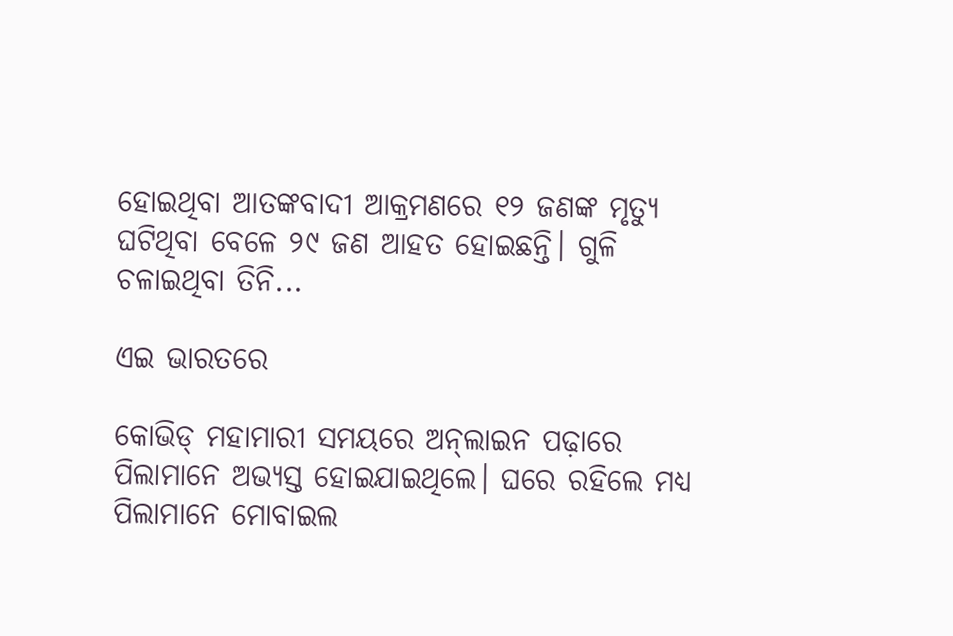ହୋଇଥିବା ଆତଙ୍କବାଦୀ ଆକ୍ରମଣରେ ୧୨ ଜଣଙ୍କ ମୃତ୍ୟୁ ଘଟିଥିବା ବେଳେ ୨୯ ଜଣ ଆହତ ହୋଇଛନ୍ତି। ଗୁଳି ଚଳାଇଥିବା ତିନି...

ଏଇ ଭାରତରେ

କୋଭିଡ୍‌ ମହାମାରୀ ସମୟରେ ଅନ୍‌ଲାଇନ ପଢ଼ାରେ ପିଲାମାନେ ଅଭ୍ୟସ୍ତ ହୋଇଯାଇଥିଲେ। ଘରେ ରହିଲେ ମଧ୍ୟ ପିଲାମାନେ ମୋବାଇଲ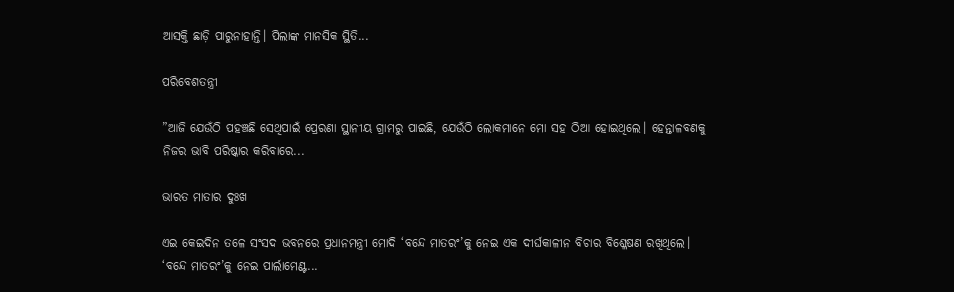ଆସକ୍ତି ଛାଡ଼ି ପାରୁନାହାନ୍ତି। ପିଲାଙ୍କ ମାନସିକ ସ୍ଥିତି...

ପରିବେଶତନ୍ତ୍ରୀ

”ଆଜି ଯେଉଁଠି ପହଞ୍ଚଛି ସେଥିପାଇଁ ପ୍ରେରଣା ସ୍ଥାନୀୟ ଗ୍ରାମରୁ ପାଇଛି, ଯେଉଁଠି ଲୋକମାନେ ମୋ ସହ ଠିଆ ହୋଇଥିଲେ। ହେନ୍ତାଳବଣକୁ ନିଜର ଭାବି ପରିଷ୍କାର କରିବାରେ...

ଭାରତ ମାତାର ଦୁଃଖ

ଏଇ କେଇଦିନ ତଳେ ସଂସଦ ଭବନରେ ପ୍ରଧାନମନ୍ତ୍ରୀ ମୋଦି ‘ବନ୍ଦେ ମାତରଂ’କୁ ନେଇ ଏକ ଦୀର୍ଘକାଳୀନ ବିଚାର ବିଶ୍ଳେଷଣ ରଖିଥିଲେ। ‘ବନ୍ଦେ ମାତରଂ’କୁ ନେଇ ପାର୍ଲାମେଣ୍ଟ...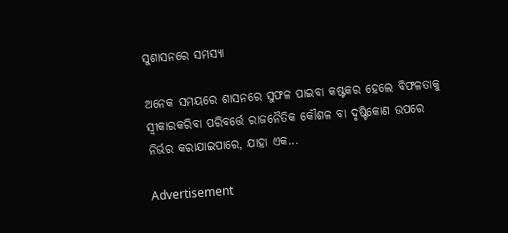ସୁଶାସନରେ ସମସ୍ୟା

ଅନେକ ସମୟରେ ଶାସନରେ ସୁଫଳ ପାଇବା କଷ୍ଟକର ହେଲେ ବିଫଳତାକୁ ସ୍ବୀକାରକରିବା ପରିବର୍ତ୍ତେ ରାଜନୈତିକ କୌଶଳ ବା ଦୃଷ୍ଟିକୋଣ ଉପରେ ନିର୍ଭର କରାଯାଇପାରେ, ଯାହା ଏକ...

Advertisement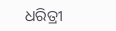ଧରିତ୍ରୀ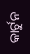କାର୍ଟୁନ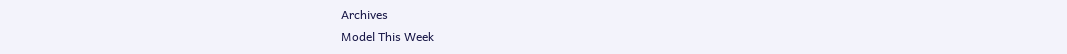Archives
Model This Week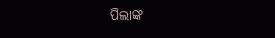ପିଲାଙ୍କ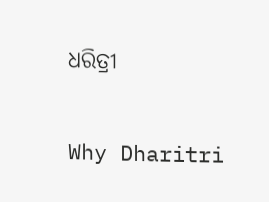ଧରିତ୍ରୀ

Why Dharitri